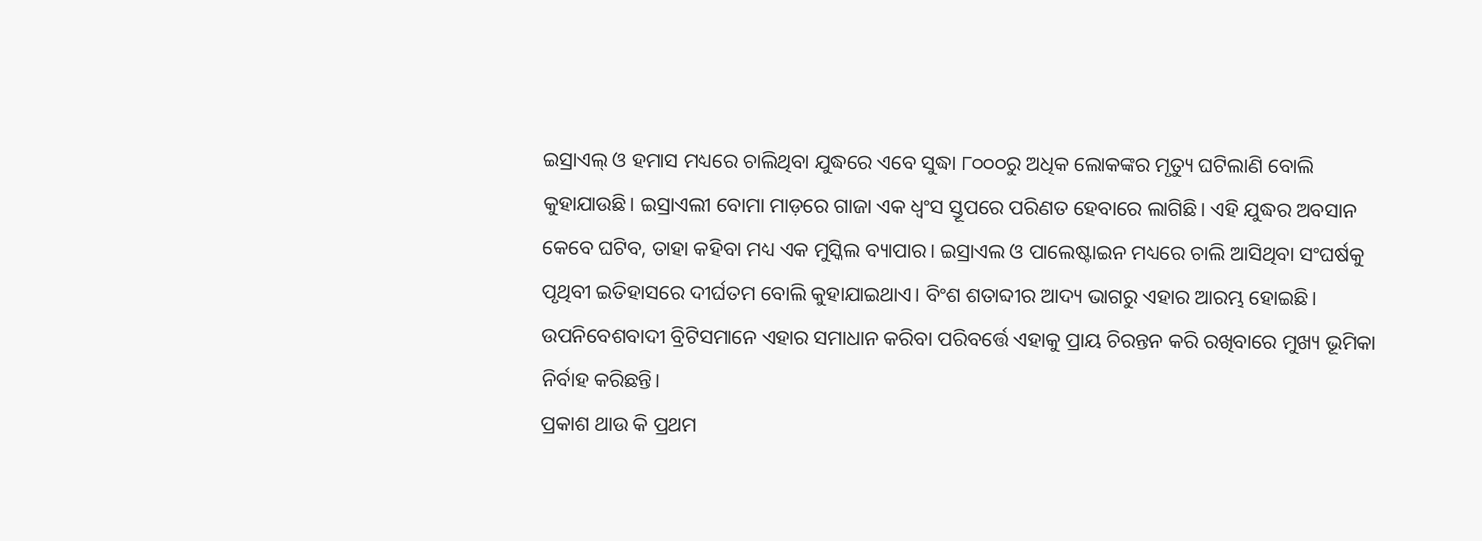ଇସ୍ରାଏଲ୍ ଓ ହମାସ ମଧ୍ୟରେ ଚାଲିଥିବା ଯୁଦ୍ଧରେ ଏବେ ସୁଦ୍ଧା ୮୦୦୦ରୁ ଅଧିକ ଲୋକଙ୍କର ମୃତ୍ୟୁ ଘଟିଲାଣି ବୋଲି କୁହାଯାଉଛି। ଇସ୍ରାଏଲୀ ବୋମା ମାଡ଼ରେ ଗାଜା ଏକ ଧ୍ବଂସ ସ୍ତୂପରେ ପରିଣତ ହେବାରେ ଲାଗିଛି। ଏହି ଯୁଦ୍ଧର ଅବସାନ କେବେ ଘଟିବ, ତାହା କହିବା ମଧ୍ୟ ଏକ ମୁସ୍କିଲ ବ୍ୟାପାର। ଇସ୍ରାଏଲ ଓ ପାଲେଷ୍ଟାଇନ ମଧ୍ୟରେ ଚାଲି ଆସିଥିବା ସଂଘର୍ଷକୁ ପୃଥିବୀ ଇତିହାସରେ ଦୀର୍ଘତମ ବୋଲି କୁହାଯାଇଥାଏ। ବିଂଶ ଶତାବ୍ଦୀର ଆଦ୍ୟ ଭାଗରୁ ଏହାର ଆରମ୍ଭ ହୋଇଛି। ଉପନିବେଶବାଦୀ ବ୍ରିଟିସମାନେ ଏହାର ସମାଧାନ କରିବା ପରିବର୍ତ୍ତେ ଏହାକୁ ପ୍ରାୟ ଚିରନ୍ତନ କରି ରଖିବାରେ ମୁଖ୍ୟ ଭୂମିକା ନିର୍ବାହ କରିଛନ୍ତି।
ପ୍ରକାଶ ଥାଉ କି ପ୍ରଥମ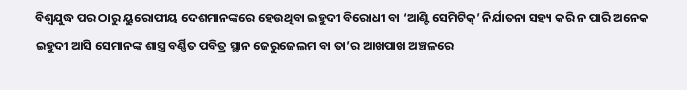ବିଶ୍ବଯୁଦ୍ଧ ପର ଠାରୁ ୟୁରୋପୀୟ ଦେଶମାନଙ୍କରେ ହେଉଥିବା ଇହୁଦୀ ବିରୋଧୀ ବା ‘ଆଣ୍ଟି ସେମିଟିକ୍’ ନିର୍ଯାତନା ସହ୍ୟ କରି ନ ପାରି ଅନେକ ଇହୁଦୀ ଆସି ସେମାନଙ୍କ ଶାସ୍ତ୍ର ବର୍ଣ୍ଣିତ ପବିତ୍ର ସ୍ଥାନ ଜେରୁଜେଲମ ବା ତା’ର ଆଖପାଖ ଅଞ୍ଚଳରେ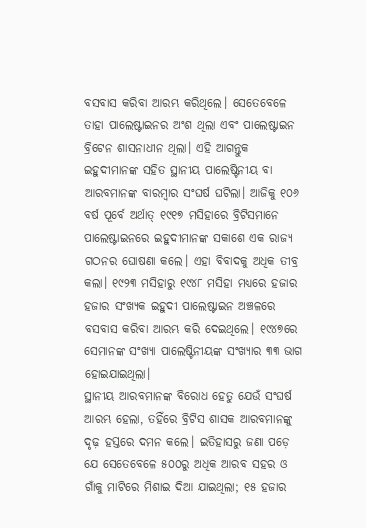ବସବାସ କରିବା ଆରମ୍ଭ କରିଥିଲେ। ସେତେବେଳେ ତାହା ପାଲେଷ୍ଟାଇନର ଅଂଶ ଥିଲା ଏବଂ ପାଲେଷ୍ଟାଇନ ବ୍ରିଟେନ ଶାସନାଧୀନ ଥିଲା। ଏହି ଆଗନ୍ତୁକ ଇହୁଦୀମାନଙ୍କ ସହିତ ସ୍ଥାନୀୟ ପାଲେଷ୍ଟିନୀୟ ବା ଆରବମାନଙ୍କ ବାରମ୍ବାର ସଂଘର୍ଷ ଘଟିଲା। ଆଜିକୁ ୧୦୬ ବର୍ଷ ପୂର୍ବେ ଅର୍ଥାତ୍ ୧୯୧୭ ମସିହାରେ ବ୍ରିଟିସମାନେ ପାଲେଷ୍ଟାଇନରେ ଇହୁଦୀମାନଙ୍କ ସକାଶେ ଏକ ରାଜ୍ୟ ଗଠନର ଘୋଷଣା କଲେ। ଏହା ବିବାଦକୁ ଅଧିକ ତୀବ୍ର କଲା। ୧୯୨୩ ମସିହାରୁ ୧୯୪୮ ମସିହା ମଧ୍ୟରେ ହଜାର ହଜାର ସଂଖ୍ୟକ ଇହୁଦୀ ପାଲେଷ୍ଟାଇନ ଅଞ୍ଚଳରେ ବସବାସ କରିବା ଆରମ୍ଭ କରି ଦେଇଥିଲେ। ୧୯୪୭ରେ ସେମାନଙ୍କ ସଂଖ୍ୟା ପାଲେଷ୍ଟିନୀୟଙ୍କ ସଂଖ୍ୟାର ୩୩ ଭାଗ ହୋଇଯାଇଥିଲା।
ସ୍ଥାନୀୟ ଆରବମାନଙ୍କ ବିରୋଧ ହେତୁ ଯେଉଁ ସଂଘର୍ଷ ଆରମ୍ଭ ହେଲା, ତହିଁରେ ବ୍ରିଟିସ ଶାସକ ଆରବମାନଙ୍କୁ ଦୃଢ଼ ହସ୍ତରେ ଦମନ କଲେ। ଇତିହାସରୁ ଜଣା ପଡ଼େ ଯେ ସେତେବେଳେ ୫୦୦ରୁ ଅଧିକ ଆରବ ସହର ଓ ଗାଁକୁ ମାଟିରେ ମିଶାଇ ଦିଆ ଯାଇଥିଲା; ୧୫ ହଜାର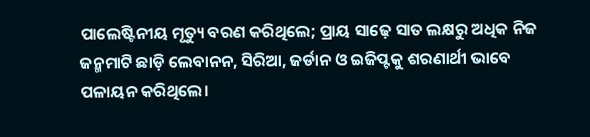ପାଲେଷ୍ଟିନୀୟ ମୃତ୍ୟୁ ବରଣ କରିଥିଲେ; ପ୍ରାୟ ସାଢ଼େ ସାତ ଲକ୍ଷରୁ ଅଧିକ ନିଜ ଜନ୍ମମାଟି ଛାଡ଼ି ଲେବାନନ, ସିରିଆ, ଜର୍ଡାନ ଓ ଇଜିପ୍ଟକୁ ଶରଣାର୍ଥୀ ଭାବେ ପଳାୟନ କରିଥିଲେ।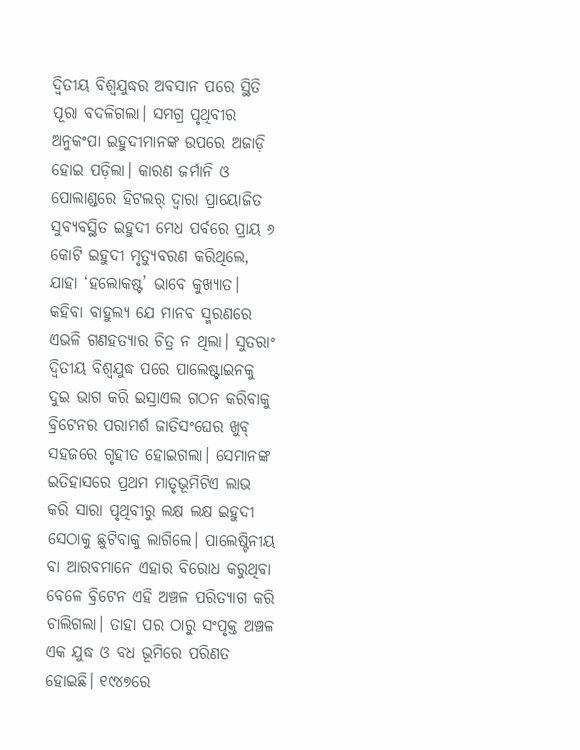ଦ୍ବିତୀୟ ବିଶ୍ବଯୁଦ୍ଧର ଅବସାନ ପରେ ସ୍ଥିତି ପୂରା ବଦଳିଗଲା। ସମଗ୍ର ପୃଥିବୀର ଅନୁକଂପା ଇହୁଦୀମାନଙ୍କ ଉପରେ ଅଜାଡ଼ି ହୋଇ ପଡ଼ିଲା। କାରଣ ଜର୍ମାନି ଓ ପୋଲାଣ୍ଡରେ ହିଟଲର୍ ଦ୍ବାରା ପ୍ରାୟୋଜିତ ସୁବ୍ୟବସ୍ଥିତ ଇହୁଦୀ ମେଧ ପର୍ବରେ ପ୍ରାୟ ୬ କୋଟି ଇହୁଦୀ ମୃତ୍ୟୁବରଣ କରିଥିଲେ, ଯାହା ‘ହଲୋକଷ୍ଟ’ ଭାବେ କୁଖ୍ୟାତ। କହିବା ବାହୁଲ୍ୟ ଯେ ମାନବ ସ୍ମରଣରେ ଏଭଳି ଗଣହତ୍ୟାର ଚିତ୍ର ନ ଥିଲା। ସୁତରାଂ ଦ୍ବିତୀୟ ବିଶ୍ବଯୁଦ୍ଧ ପରେ ପାଲେଷ୍ଟାଇନକୁ ଦୁଇ ଭାଗ କରି ଇସ୍ରାଏଲ ଗଠନ କରିବାକୁ ବ୍ରିଟେନର ପରାମର୍ଶ ଜାତିସଂଘେର ଖୁବ୍ ସହଜରେ ଗୃହୀତ ହୋଇଗଲା। ସେମାନଙ୍କ ଇତିହାସରେ ପ୍ରଥମ ମାତୃଭୂମିଟିଏ ଲାଭ କରି ସାରା ପୃଥିବୀରୁ ଲକ୍ଷ ଲକ୍ଷ ଇହୁଦୀ ସେଠାକୁ ଛୁଟିବାକୁ ଲାଗିଲେ। ପାଲେଷ୍ଟିନୀୟ ବା ଆରବମାନେ ଏହାର ବିରୋଧ କରୁଥିବା ବେଳେ ବ୍ରିଟେନ ଏହି ଅଞ୍ଚଳ ପରିତ୍ୟାଗ କରି ଚାଲିଗଲା। ତାହା ପର ଠାରୁ ସଂପୃକ୍ତ ଅଞ୍ଚଳ ଏକ ଯୁଦ୍ଧ ଓ ବଧ ଭୂମିରେ ପରିଣତ ହୋଇଛି। ୧୯୪୭ରେ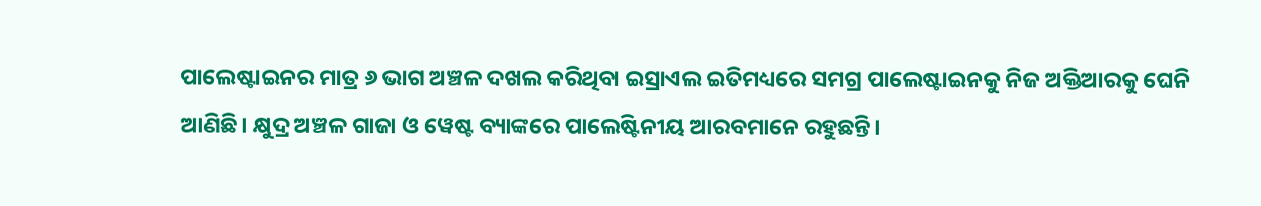ପାଲେଷ୍ଟାଇନର ମାତ୍ର ୬ ଭାଗ ଅଞ୍ଚଳ ଦଖଲ କରିଥିବା ଇସ୍ରାଏଲ ଇତିମଧ୍ୟରେ ସମଗ୍ର ପାଲେଷ୍ଟାଇନକୁ ନିଜ ଅକ୍ତିଆରକୁ ଘେନି ଆଣିଛି। କ୍ଷୁଦ୍ର ଅଞ୍ଚଳ ଗାଜା ଓ ୱେଷ୍ଟ ବ୍ୟାଙ୍କରେ ପାଲେଷ୍ଟିନୀୟ ଆରବମାନେ ରହୁଛନ୍ତି।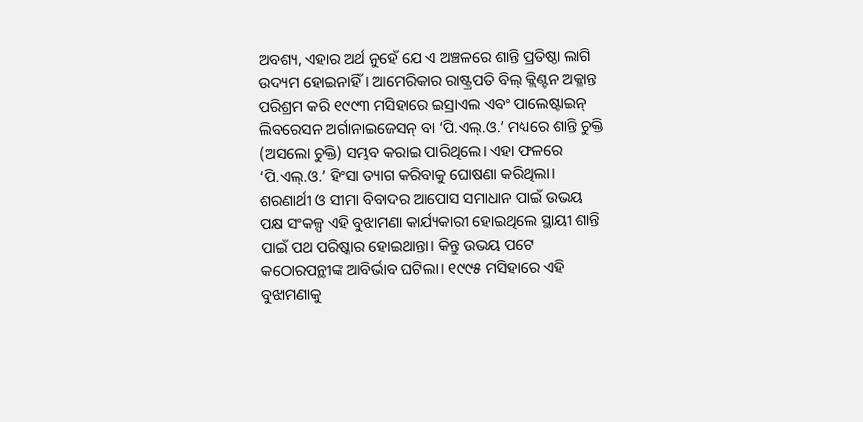ଅବଶ୍ୟ, ଏହାର ଅର୍ଥ ନୁହେଁ ଯେ ଏ ଅଞ୍ଚଳରେ ଶାନ୍ତି ପ୍ରତିଷ୍ଠା ଲାଗି ଉଦ୍ୟମ ହୋଇନାହିଁ। ଆମେରିକାର ରାଷ୍ଟ୍ରପତି ବିଲ୍ କ୍ଲିଣ୍ଟନ ଅକ୍ଳାନ୍ତ ପରିଶ୍ରମ କରି ୧୯୯୩ ମସିହାରେ ଇସ୍ରାଏଲ ଏବଂ ପାଲେଷ୍ଟାଇନ୍ ଲିବରେସନ ଅର୍ଗାନାଇଜେସନ୍ ବା ‘ପି.ଏଲ୍.ଓ.’ ମଧ୍ୟରେ ଶାନ୍ତି ଚୁକ୍ତି (ଅସଲୋ ଚୁକ୍ତି) ସମ୍ଭବ କରାଇ ପାରିଥିଲେ। ଏହା ଫଳରେ ‘ପି.ଏଲ୍.ଓ.’ ହିଂସା ତ୍ୟାଗ କରିବାକୁ ଘୋଷଣା କରିଥିଲା। ଶରଣାର୍ଥୀ ଓ ସୀମା ବିବାଦର ଆପୋସ ସମାଧାନ ପାଇଁ ଉଭୟ ପକ୍ଷ ସଂକଳ୍ପ ଏହି ବୁଝାମଣା କାର୍ଯ୍ୟକାରୀ ହୋଇଥିଲେ ସ୍ଥାୟୀ ଶାନ୍ତି ପାଇଁ ପଥ ପରିଷ୍କାର ହୋଇଥାନ୍ତା। କିନ୍ତୁ ଉଭୟ ପଟେ କଠୋରପନ୍ଥୀଙ୍କ ଆବିର୍ଭାବ ଘଟିଲା। ୧୯୯୫ ମସିହାରେ ଏହି ବୁଝାମଣାକୁ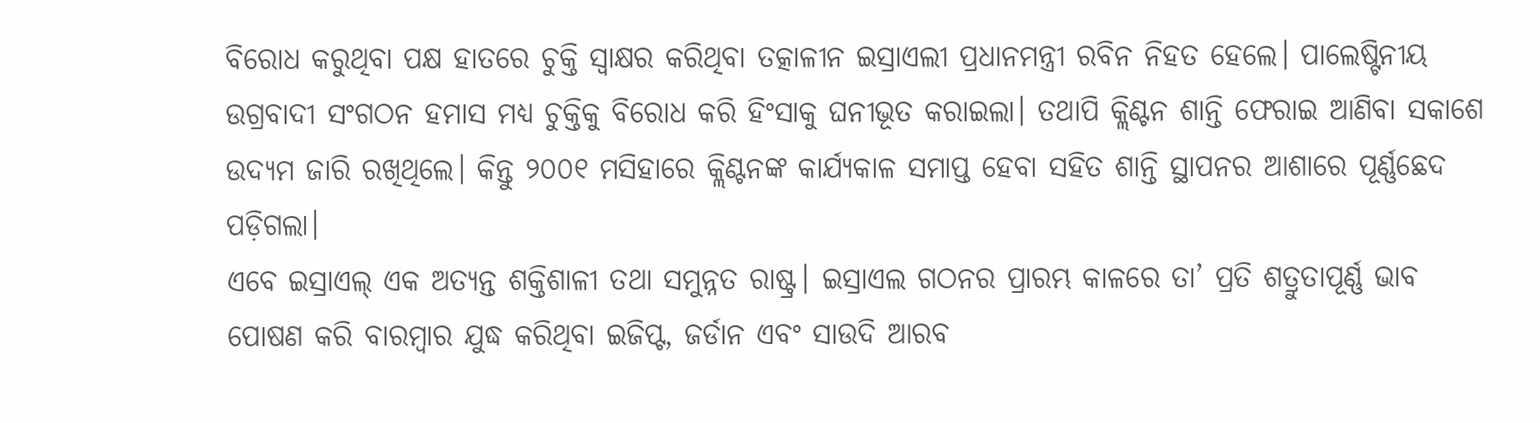ବିରୋଧ କରୁଥିବା ପକ୍ଷ ହାତରେ ଚୁକ୍ତି ସ୍ବାକ୍ଷର କରିଥିବା ତତ୍କାଳୀନ ଇସ୍ରାଏଲୀ ପ୍ରଧାନମନ୍ତ୍ରୀ ରବିନ ନିହତ ହେଲେ। ପାଲେଷ୍ଟିନୀୟ ଉଗ୍ରବାଦୀ ସଂଗଠନ ହମାସ ମଧ୍ୟ ଚୁକ୍ତିକୁ ବିରୋଧ କରି ହିଂସାକୁ ଘନୀଭୂତ କରାଇଲା। ତଥାପି କ୍ଲିଣ୍ଟନ ଶାନ୍ତି ଫେରାଇ ଆଣିବା ସକାଶେ ଉଦ୍ୟମ ଜାରି ରଖିଥିଲେ। କିନ୍ତୁ ୨୦୦୧ ମସିହାରେ କ୍ଲିଣ୍ଟନଙ୍କ କାର୍ଯ୍ୟକାଳ ସମାପ୍ତ ହେବା ସହିତ ଶାନ୍ତି ସ୍ଥାପନର ଆଶାରେ ପୂର୍ଣ୍ଣଛେଦ ପଡ଼ିଗଲା।
ଏବେ ଇସ୍ରାଏଲ୍ ଏକ ଅତ୍ୟନ୍ତ ଶକ୍ତିଶାଳୀ ତଥା ସମୁନ୍ନତ ରାଷ୍ଟ୍ର। ଇସ୍ରାଏଲ ଗଠନର ପ୍ରାରମ୍ଭ କାଳରେ ତା’ ପ୍ରତି ଶତ୍ରୁତାପୂର୍ଣ୍ଣ ଭାବ ପୋଷଣ କରି ବାରମ୍ବାର ଯୁଦ୍ଧ କରିଥିବା ଇଜିପ୍ଟ, ଜର୍ଡାନ ଏବଂ ସାଉଦି ଆରବ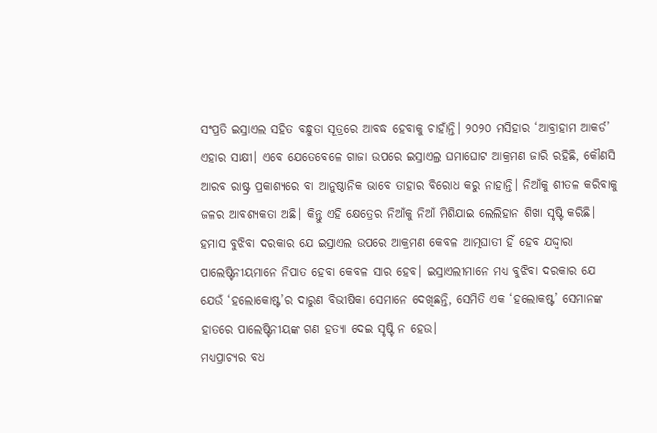ସଂପ୍ରତି ଇସ୍ରାଏଲ ସହିତ ବନ୍ଧୁତା ସୂତ୍ରରେ ଆବଦ୍ଧ ହେବାକୁ ଚାହାଁନ୍ତି। ୨୦୨୦ ମସିହାର ‘ଆବ୍ରାହାମ ଆକର୍ଡ’ ଏହାର ସାକ୍ଷୀ। ଏବେ ଯେତେବେଳେ ଗାଜା ଉପରେ ଇସ୍ରାଏଲ୍ର ଘମାଘୋଟ ଆକ୍ରମଣ ଜାରି ରହିଛି, କୌଣସି ଆରବ ରାଷ୍ଟ୍ର ପ୍ରକାଶ୍ୟରେ ବା ଆନୁଷ୍ଠାନିକ ଭାବେ ତାହାର ବିରୋଧ କରୁ ନାହାନ୍ତି। ନିଆଁକୁ ଶୀତଳ କରିବାକୁ ଜଳର ଆବଶ୍ୟକତା ଅଛି। କିନ୍ତୁ ଏହି କ୍ଷେତ୍ରେର ନିଆଁକୁ ନିଆଁ ମିଶିଯାଇ ଲେଲିହାନ ଶିଖା ସୃଷ୍ଟି କରିଛି। ହମାସ ବୁଝିବା ଦରକାର ଯେ ଇସ୍ରାଏଲ ଉପରେ ଆକ୍ରମଣ କେବଳ ଆତ୍ମଘାତୀ ହିଁ ହେବ ଯଦ୍ଦ୍ବାରା ପାଲେଷ୍ଟିନୀୟମାନେ ନିପାତ ହେବା କେବଳ ସାର ହେବ। ଇସ୍ରାଏଲୀମାନେ ମଧ୍ୟ ବୁଝିବା ଦରକାର ଯେ ଯେଉଁ ‘ହଲୋକୋଷ୍ଟ’ର ଦାରୁଣ ବିଭୀଷିକା ସେମାନେ ଦେଖିଛନ୍ତି, ସେମିତି ଏକ ‘ହଲୋକଷ୍ଟ’ ସେମାନଙ୍କ ହାତରେ ପାଲେଷ୍ଟିନୀୟଙ୍କ ଗଣ ହତ୍ୟା ଦେଇ ସୃଷ୍ଟି ନ ହେଉ।
ମଧ୍ୟପ୍ରାଚ୍ୟର ବଧ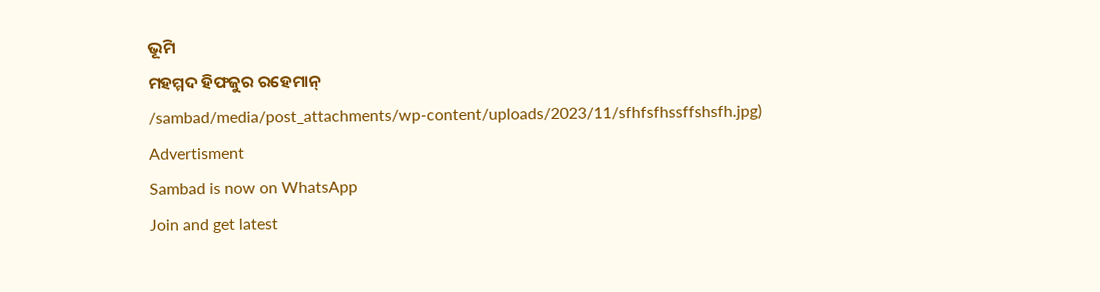ଭୂମି
ମହମ୍ମଦ ହିଫଜୁର ରହେମାନ୍
/sambad/media/post_attachments/wp-content/uploads/2023/11/sfhfsfhssffshsfh.jpg)
Advertisment
Sambad is now on WhatsApp
Join and get latest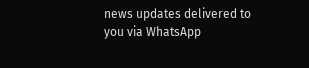news updates delivered to you via WhatsApp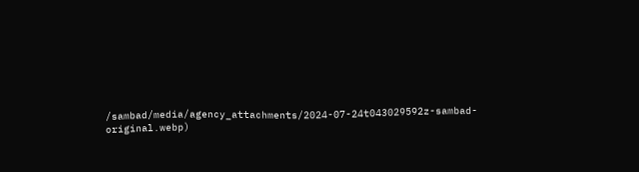/sambad/media/agency_attachments/2024-07-24t043029592z-sambad-original.webp)